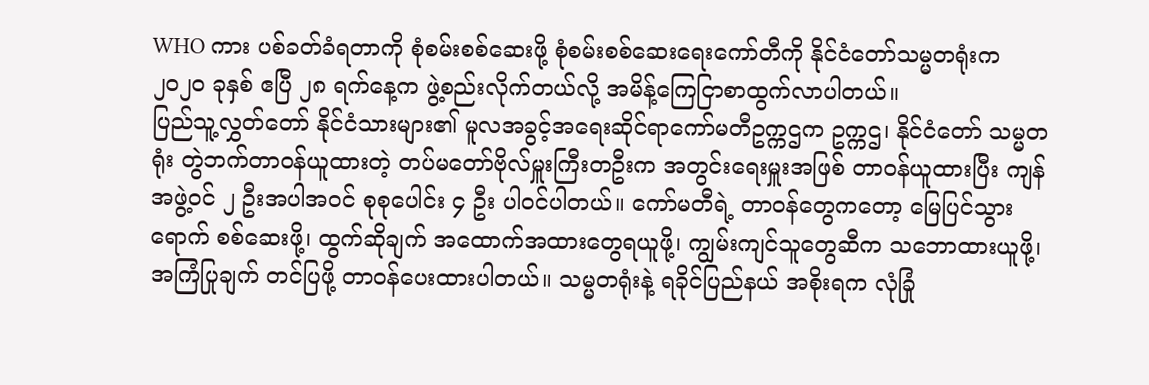WHO ကား ပစ်ခတ်ခံရတာကို စုံစမ်းစစ်ဆေးဖို့ စုံစမ်းစစ်ဆေးရေးကော်တီကို နိုင်ငံတော်သမ္မတရုံးက ၂၀၂၀ ခုနှစ် ဧပြီ ၂၈ ရက်နေ့က ဖွဲ့စည်းလိုက်တယ်လို့ အမိန့်ကြေငြာစာထွက်လာပါတယ်။
ပြည်သူ့လွှတ်တော် နိုင်ငံသားများ၏ မူလအခွင့်အရေးဆိုင်ရာကော်မတီဥက္ကဌက ဥက္ကဌ၊ နိုင်ငံတော် သမ္မတရုံး တွဲဘက်တာဝန်ယူထားတဲ့ တပ်မတော်ဗိုလ်မှူးကြီးတဦးက အတွင်းရေးမှူးအဖြစ် တာဝန်ယူထားပြီး ကျန်အဖွဲ့ဝင် ၂ ဦးအပါအဝင် စုစုပေါင်း ၄ ဦး ပါဝင်ပါတယ်။ ကော်မတီရဲ့ တာဝန်တွေကတော့ မြေပြင်သွားရောက် စစ်ဆေးဖို့၊ ထွက်ဆိုချက် အထောက်အထားတွေရယူဖို့၊ ကျွမ်းကျင်သူတွေဆီက သဘောထားယူဖို့၊ အကြံပြုချက် တင်ပြဖို့ တာဝန်ပေးထားပါတယ်။ သမ္မတရုံးနဲ့ ရခိုင်ပြည်နယ် အစိုးရက လုံခြုံ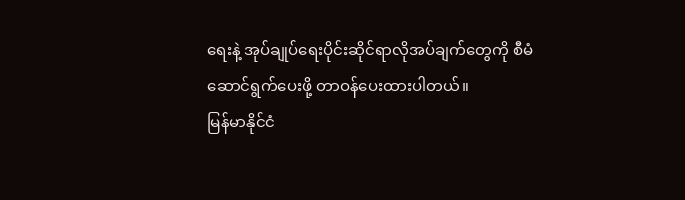ရေးနဲ့ အုပ်ချုပ်ရေးပိုင်းဆိုင်ရာလိုအပ်ချက်တွေကို စီမံဆောင်ရွက်ပေးဖို့ တာဝန်ပေးထားပါတယ်။
မြန်မာနိုင်ငံ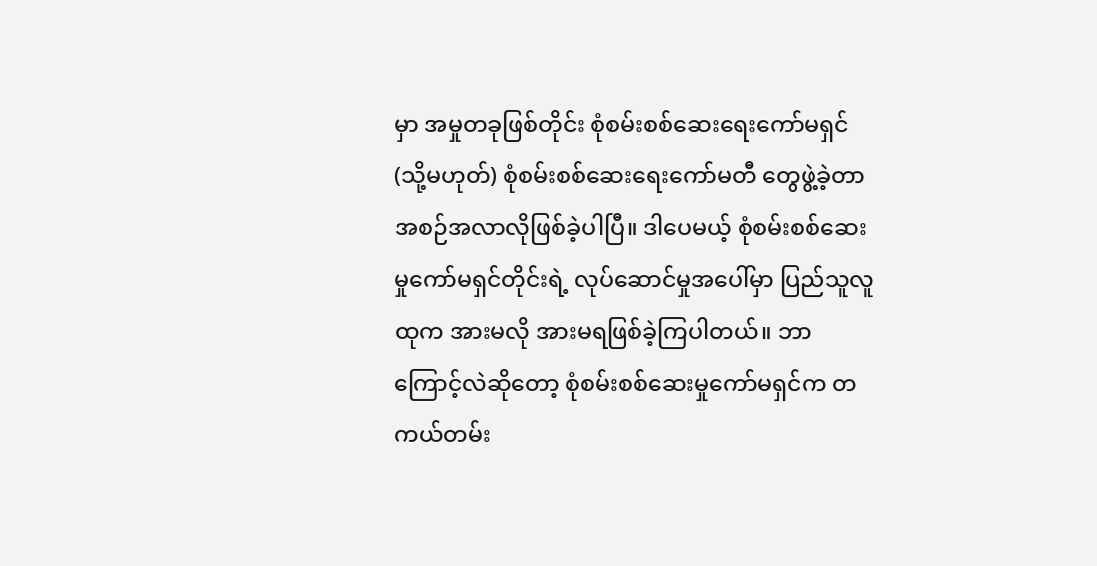မှာ အမှုတခုဖြစ်တိုင်း စုံစမ်းစစ်ဆေးရေးကော်မရှင် (သို့မဟုတ်) စုံစမ်းစစ်ဆေးရေးကော်မတီ တွေဖွဲ့ခဲ့တာ အစဉ်အလာလိုဖြစ်ခဲ့ပါပြီ။ ဒါပေမယ့် စုံစမ်းစစ်ဆေးမှုကော်မရှင်တိုင်းရဲ့ လုပ်ဆောင်မှုအပေါ်မှာ ပြည်သူလူထုက အားမလို အားမရဖြစ်ခဲ့ကြပါတယ်။ ဘာကြောင့်လဲဆိုတော့ စုံစမ်းစစ်ဆေးမှုကော်မရှင်က တကယ်တမ်း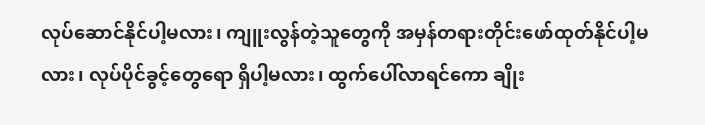လုပ်ဆောင်နိုင်ပါ့မလား၊ ကျူးလွန်တဲ့သူတွေကို အမှန်တရားတိုင်းဖော်ထုတ်နိုင်ပါ့မလား၊ လုပ်ပိုင်ခွင့်တွေရော ရှိပါ့မလား၊ ထွက်ပေါ်လာရင်ကော ချိုး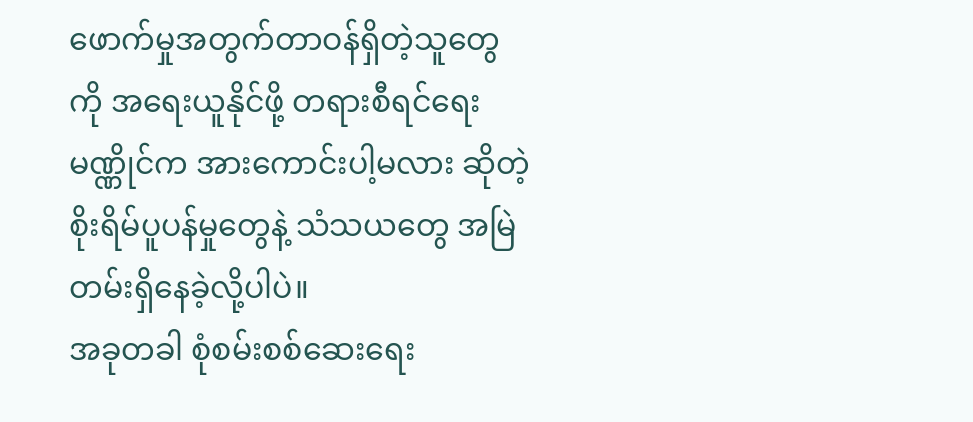ဖောက်မှုအတွက်တာဝန်ရှိတဲ့သူတွေကို အရေးယူနိုင်ဖို့ တရားစီရင်ရေး မဏ္ဏိုင်က အားကောင်းပါ့မလား ဆိုတဲ့စိုးရိမ်ပူပန်မှုတွေနဲ့ သံသယတွေ အမြဲတမ်းရှိနေခဲ့လို့ပါပဲ။
အခုတခါ စုံစမ်းစစ်ဆေးရေး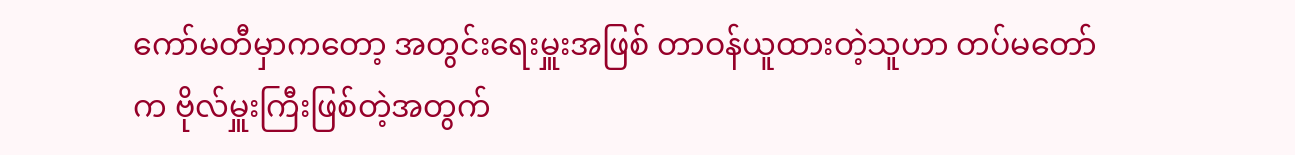ကော်မတီမှာကတော့ အတွင်းရေးမှူးအဖြစ် တာဝန်ယူထားတဲ့သူဟာ တပ်မတော်က ဗိုလ်မှူးကြီးဖြစ်တဲ့အတွက်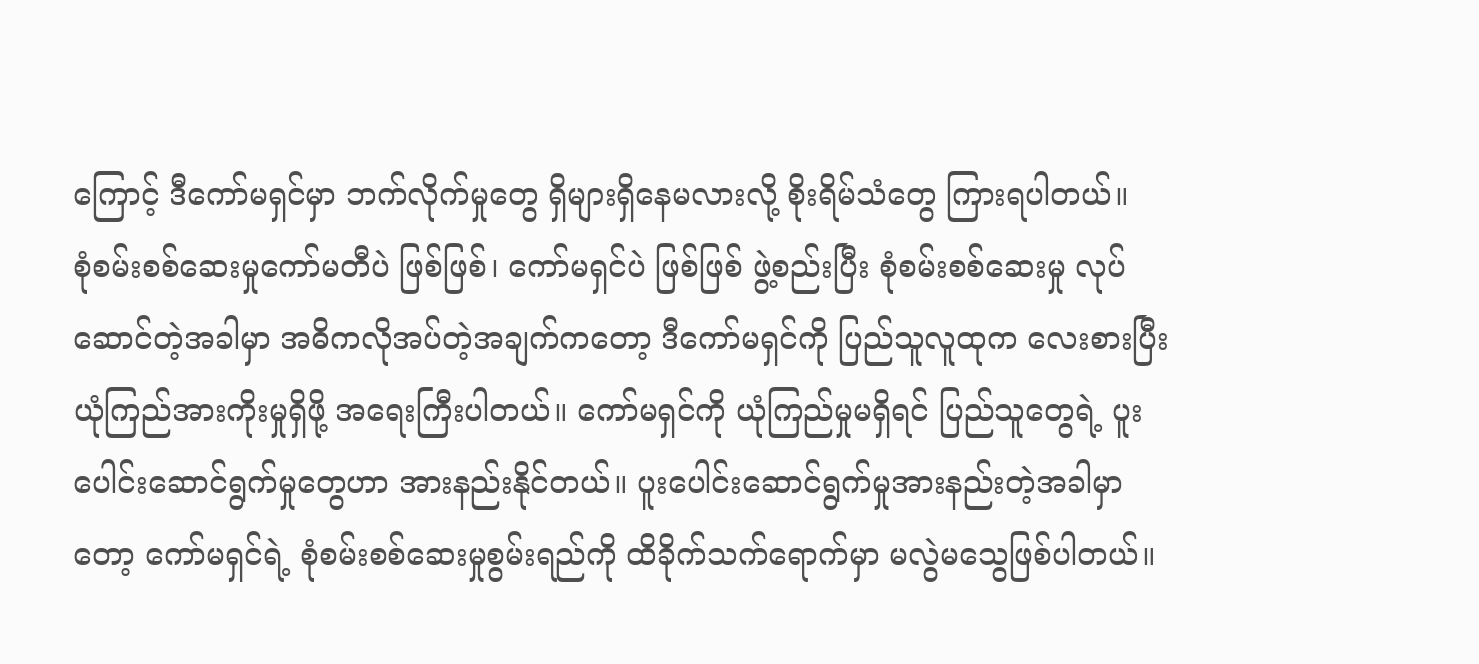ကြောင့် ဒီကော်မရှင်မှာ ဘက်လိုက်မှုတွေ ရှိများရှိနေမလားလို့ စိုးရိမ်သံတွေ ကြားရပါတယ်။
စုံစမ်းစစ်ဆေးမှုကော်မတီပဲ ဖြစ်ဖြစ်၊ ကော်မရှင်ပဲ ဖြစ်ဖြစ် ဖွဲ့စည်းပြီး စုံစမ်းစစ်ဆေးမှု လုပ်ဆောင်တဲ့အခါမှာ အဓိကလိုအပ်တဲ့အချက်ကတော့ ဒီကော်မရှင်ကို ပြည်သူလူထုက လေးစားပြီး ယုံကြည်အားကိုးမှုရှိဖို့ အရေးကြီးပါတယ်။ ကော်မရှင်ကို ယုံကြည်မှုမရှိရင် ပြည်သူတွေရဲ့ ပူးပေါင်းဆောင်ရွက်မှုတွေဟာ အားနည်းနိုင်တယ်။ ပူးပေါင်းဆောင်ရွက်မှုအားနည်းတဲ့အခါမှာတော့ ကော်မရှင်ရဲ့ စုံစမ်းစစ်ဆေးမှုစွမ်းရည်ကို ထိခိုက်သက်ရောက်မှာ မလွဲမသွေဖြစ်ပါတယ်။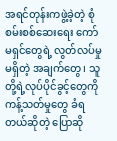အရင်တုန်းကဖွဲ့ခဲ့တဲ့ စုံစမ်းစစ်ဆေးရေး ကော်မရှင်တွေရဲ့ လွတ်လပ်မှုမရှိတဲ့ အချက်တွေ၊ သူတို့ရဲ့လုပ်ပိုင်ခွင့်တွေကို ကန့်သတ်မှုတွေ ခံရတယ်ဆိုတဲ့ ပြောဆို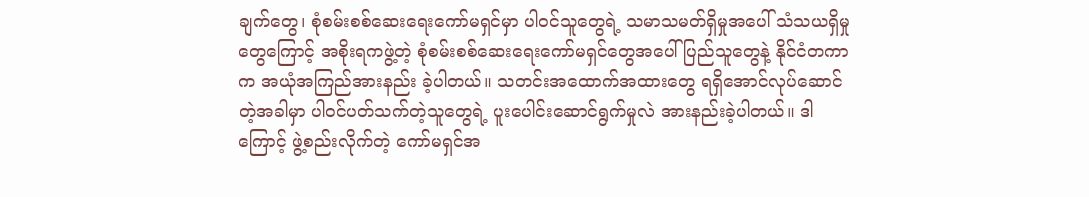ချက်တွေ၊ စုံစမ်းစစ်ဆေးရေးကော်မရှင်မှာ ပါဝင်သူတွေရဲ့ သမာသမတ်ရှိမှုအပေါ် သံသယရှိမှုတွေကြောင့် အစိုးရကဖွဲ့တဲ့ စုံစမ်းစစ်ဆေးရေးကော်မရှင်တွေအပေါ်ပြည်သူတွေနဲ့ နိုင်ငံတကာက အယုံအကြည်အားနည်း ခဲ့ပါတယ်။ သတင်းအထောက်အထားတွေ ရရှိအောင်လုပ်ဆောင်တဲ့အခါမှာ ပါဝင်ပတ်သက်တဲ့သူတွေရဲ့ ပူးပေါင်းဆောင်ရွက်မှုလဲ အားနည်းခဲ့ပါတယ်။ ဒါကြောင့် ဖွဲ့စည်းလိုက်တဲ့ ကော်မရှင်အ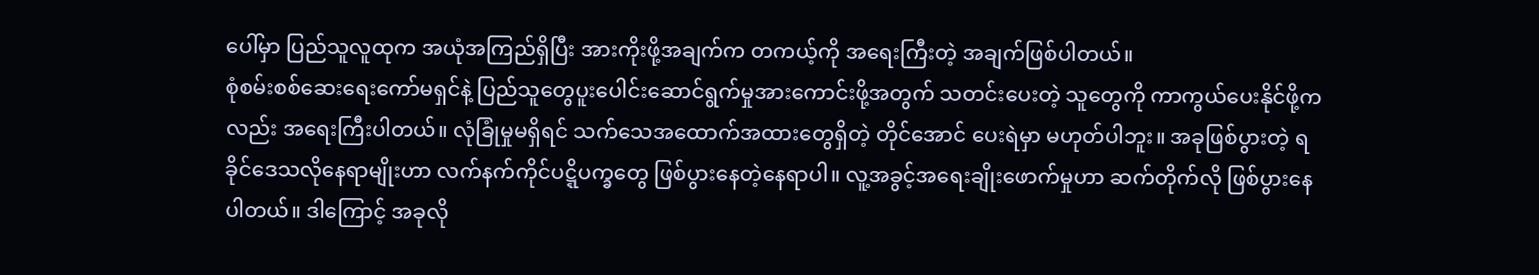ပေါ်မှာ ပြည်သူလူထုက အယုံအကြည်ရှိပြီး အားကိုးဖို့အချက်က တကယ့်ကို အရေးကြီးတဲ့ အချက်ဖြစ်ပါတယ်။
စုံစမ်းစစ်ဆေးရေးကော်မရှင်နဲ့ ပြည်သူတွေပူးပေါင်းဆောင်ရွက်မှုအားကောင်းဖို့အတွက် သတင်းပေးတဲ့ သူတွေကို ကာကွယ်ပေးနိုင်ဖို့ကလည်း အရေးကြီးပါတယ်။ လုံခြုံမှုမရှိရင် သက်သေအထောက်အထားတွေရှိတဲ့ တိုင်အောင် ပေးရဲမှာ မဟုတ်ပါဘူး။ အခုဖြစ်ပွားတဲ့ ရခိုင်ဒေသလိုနေရာမျိုးဟာ လက်နက်ကိုင်ပဋ္ဋိပက္ခတွေ ဖြစ်ပွားနေတဲ့နေရာပါ။ လူ့အခွင့်အရေးချိုးဖောက်မှုဟာ ဆက်တိုက်လို ဖြစ်ပွားနေပါတယ်။ ဒါကြောင့် အခုလို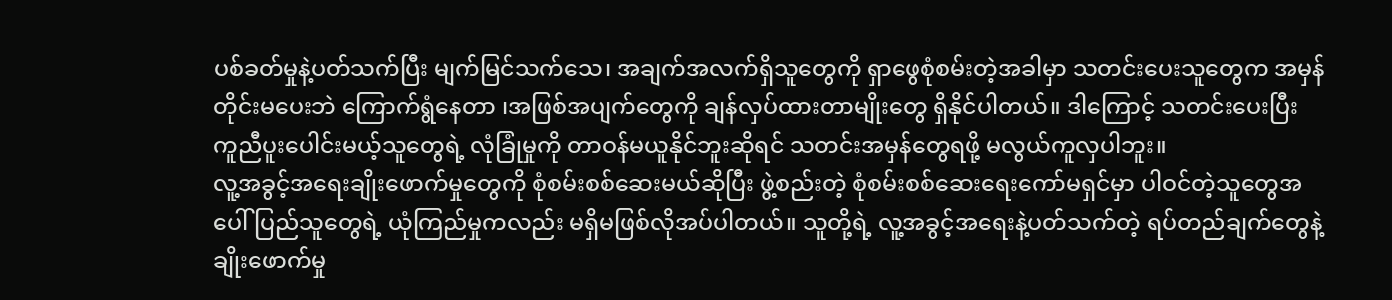ပစ်ခတ်မှုနဲ့ပတ်သက်ပြီး မျက်မြင်သက်သေ၊ အချက်အလက်ရှိသူတွေကို ရှာဖွေစုံစမ်းတဲ့အခါမှာ သတင်းပေးသူတွေက အမှန်တိုင်းမပေးဘဲ ကြောက်ရွံနေတာ ၊အဖြစ်အပျက်တွေကို ချန်လှပ်ထားတာမျိုးတွေ ရှိနိုင်ပါတယ်။ ဒါကြောင့် သတင်းပေးပြီး ကူညီပူးပေါင်းမယ့်သူတွေရဲ့ လုံခြုံမှုကို တာဝန်မယူနိုင်ဘူးဆိုရင် သတင်းအမှန်တွေရဖို့ မလွယ်ကူလှပါဘူး။
လူ့အခွင့်အရေးချိုးဖောက်မှုတွေကို စုံစမ်းစစ်ဆေးမယ်ဆိုပြီး ဖွဲ့စည်းတဲ့ စုံစမ်းစစ်ဆေးရေးကော်မရှင်မှာ ပါဝင်တဲ့သူတွေအပေါ် ပြည်သူတွေရဲ့ ယုံကြည်မှုကလည်း မရှိမဖြစ်လိုအပ်ပါတယ်။ သူတို့ရဲ့ လူ့အခွင့်အရေးနဲ့ပတ်သက်တဲ့ ရပ်တည်ချက်တွေနဲ့ ချိုးဖောက်မှု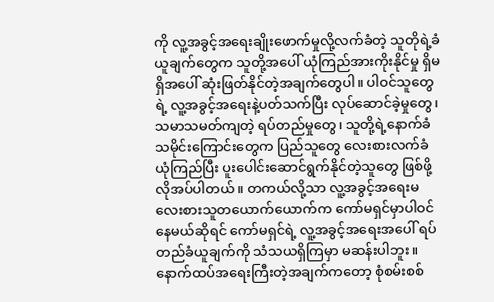ကို လူ့အခွင့်အရေးချိုးဖောက်မှုလို့လက်ခံတဲ့ သူတိုရဲ့ခံယူချက်တွေက သူတို့အပေါ် ယုံကြည်အားကိုးနိုင်မှု ရှိမရှိအပေါ် ဆုံးဖြတ်နိုင်တဲ့အချက်တွေပါ။ ပါဝင်သူတွေရဲ့ လူ့အခွင့်အရေးနဲ့ပတ်သက်ပြီး လုပ်ဆောင်ခဲ့မှုတွေ၊ သမာသမတ်ကျတဲ့ ရပ်တည်မှုတွေ၊ သူတို့ရဲ့နောက်ခံသမိုင်းကြောင်းတွေက ပြည်သူတွေ လေးစားလက်ခံယုံကြည်ပြီး ပူးပေါင်းဆောင်ရွက်နိုင်တဲ့သူတွေ ဖြစ်ဖို့လိုအပ်ပါတယ်။ တကယ်လို့သာ လူ့အခွင့်အရေးမလေးစားသူတယောက်ယောက်က ကော်မရှင်မှာပါဝင်နေမယ်ဆိုရင် ကော်မရှင်ရဲ့ လူ့အခွင့်အရေးအပေါ် ရပ်တည်ခံယူချက်ကို သံသယရှိကြမှာ မဆန်းပါဘူး။
နောက်ထပ်အရေးကြီးတဲ့အချက်ကတော့ စုံစမ်းစစ်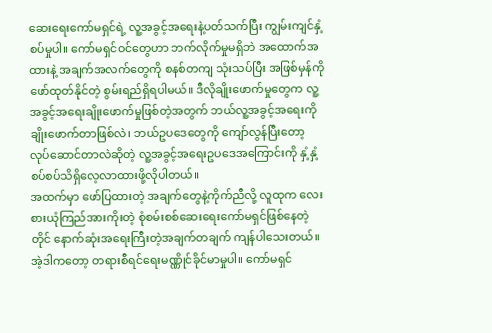ဆေးရေးကော်မရှင်ရဲ့ လူ့အခွင့်အရေးနဲ့ပတ်သက်ပြီး ကျွမ်းကျင်နှံ့စပ်မှုပါ။ ကော်မရှင်ဝင်တွေဟာ ဘက်လိုက်မှုမရှိဘဲ အထောက်အထားနဲ့ အချက်အလက်တွေကို စနစ်တကျ သုံးသပ်ပြီး အဖြစ်မှန်ကို ဖော်ထုတ်နိုင်တဲ့ စွမ်းရည်ရှိရပါမယ်။ ဒီလိုချိုးဖောက်မှုတွေက လူ့အခွင့်အရေးချိုးဖောက်မှုဖြစ်တဲ့အတွက် ဘယ်လူ့အခွင့်အရေးကို ချိုးဖောက်တာဖြစ်လဲ၊ ဘယ်ဥပဒေတွေကို ကျော်လွန်ပြီးတော့ လုပ်ဆောင်တာလဲဆိုတဲ့ လူ့အခွင့်အရေးဥပဒေအကြောင်းကို နှံ့နှံ့စပ်စပ်သိရှိလေ့လာထားဖို့လိုပါတယ်။
အထက်မှာ ဖော်ပြထားတဲ့ အချက်တွေနဲ့ကိုက်ညီလို့ လူထုက လေးစားယုံကြည်အားကိုးတဲ့ စုံစမ်းစစ်ဆေးရေးကော်မရှင်ဖြစ်နေတဲ့တိုင် နောက်ဆုံးအရေးကြီးတဲ့အချက်တချက် ကျန်ပါသေးတယ်။ အဲ့ဒါကတော့ တရားစီရင်ရေးမဏ္ဏိုင်ခိုင်မာမှုပါ။ ကော်မရှင်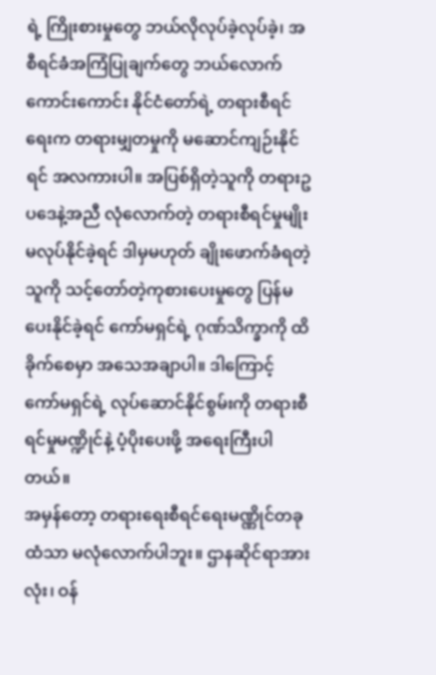ရဲ့ ကြိုးစားမှုတွေ ဘယ်လိုလုပ်ခဲ့လုပ်ခဲ့၊ အစီရင်ခံအကြံပြုချက်တွေ ဘယ်လောက်ကောင်းကောင်း နိုင်ငံတော်ရဲ့ တရားစီရင်ရေးက တရားမျှတမှုကို မဆောင်ကျဉ်းနိုင်ရင် အလကားပါ။ အပြစ်ရှိတဲ့သူကို တရားဥပဒေနဲ့အညီ လုံလောက်တဲ့ တရားစီရင်မှုမျိုး မလုပ်နိုင်ခဲ့ရင် ဒါမှမဟုတ် ချိုးဖောက်ခံရတဲ့သူကို သင့်တော်တဲ့ကုစားပေးမှုတွေ ပြန်မပေးနိုင်ခဲ့ရင် ကော်မရှင်ရဲ့ ဂုဏ်သိက္ခာကို ထိခိုက်စေမှာ အသေအချာပါ။ ဒါကြောင့် ကော်မရှင်ရဲ့ လုပ်ဆောင်နိုင်စွမ်းကို တရားစီရင်မှုမဏ္ဍိုင်နဲ့ ပံ့ပိုးပေးဖို့ အရေးကြီးပါတယ်။
အမှန်တော့ တရားရေးစီရင်ရေးမဏ္ဏိုင်တခုထံသာ မလုံလောက်ပါဘူး။ ဌာနဆိုင်ရာအားလုံး၊ ဝန်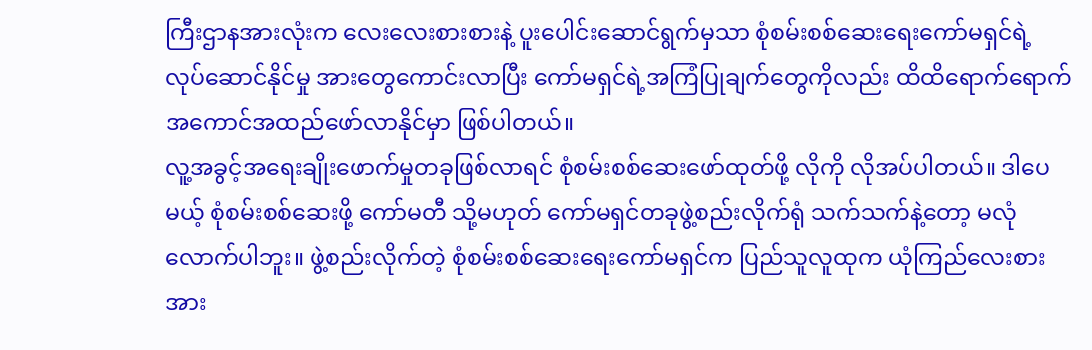ကြီးဌာနအားလုံးက လေးလေးစားစားနဲ့ ပူးပေါင်းဆောင်ရွက်မှသာ စုံစမ်းစစ်ဆေးရေးကော်မရှင်ရဲ့ လုပ်ဆောင်နိုင်မှု အားတွေကောင်းလာပြီး ကော်မရှင်ရဲ့အကြံပြုချက်တွေကိုလည်း ထိထိရောက်ရောက်အကောင်အထည်ဖော်လာနိုင်မှာ ဖြစ်ပါတယ်။
လူ့အခွင့်အရေးချိုးဖောက်မှုတခုဖြစ်လာရင် စုံစမ်းစစ်ဆေးဖော်ထုတ်ဖို့ လိုကို လိုအပ်ပါတယ်။ ဒါပေမယ့် စုံစမ်းစစ်ဆေးဖို့ ကော်မတီ သို့မဟုတ် ကော်မရှင်တခုဖွဲ့စည်းလိုက်ရုံ သက်သက်နဲ့တော့ မလုံလောက်ပါဘူး။ ဖွဲ့စည်းလိုက်တဲ့ စုံစမ်းစစ်ဆေးရေးကော်မရှင်က ပြည်သူလူထုက ယုံကြည်လေးစားအား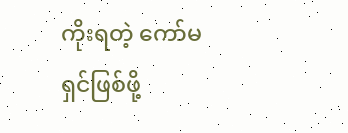ကိုးရတဲ့ ကော်မရှင်ဖြစ်ဖို့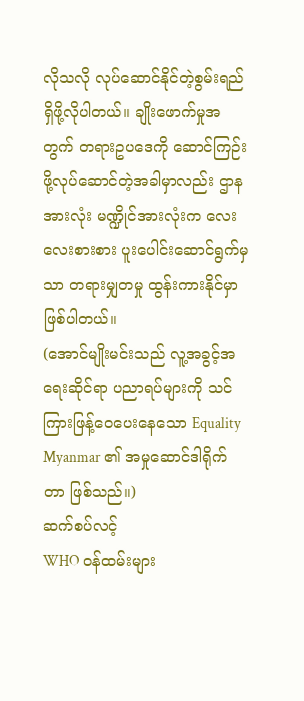လိုသလို လုပ်ဆောင်နိုင်တဲ့စွမ်းရည်ရှိဖို့လိုပါတယ်။ ချိုးဖောက်မှုအတွက် တရားဥပဒေကို ဆောင်ကြဉ်းဖို့လုပ်ဆောင်တဲ့အခါမှာလည်း ဌာနအားလုံး မဏ္ဍိုင်အားလုံးက လေးလေးစားစား ပူးပေါင်းဆောင်ရွက်မှသာ တရားမျှတမှု ထွန်းကားနိုင်မှာဖြစ်ပါတယ်။
(အောင်မျိုးမင်းသည် လူ့အခွင့်အရေးဆိုင်ရာ ပညာရပ်များကို သင်ကြားဖြန့်ဝေပေးနေသော Equality Myanmar ၏ အမှုဆောင်ဒါရိုက်တာ ဖြစ်သည်။)
ဆက်စပ်လင့်
WHO ဝန်ထမ်းများ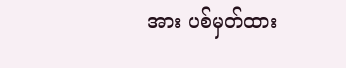အား ပစ်မှတ်ထား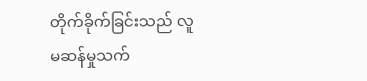တိုက်ခိုက်ခြင်းသည် လူမဆန်မှုသက်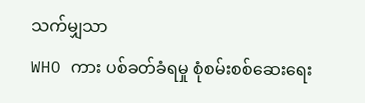သက်မျှသာ
WHO ကား ပစ်ခတ်ခံရမှု စုံစမ်းစစ်ဆေးရေး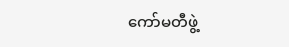ကော်မတီဖွဲ့